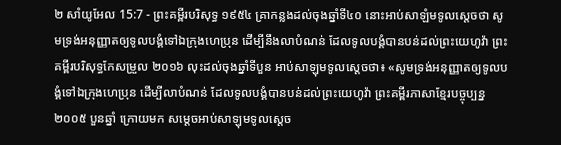២ សាំយូអែល 15:7 - ព្រះគម្ពីរបរិសុទ្ធ ១៩៥៤ គ្រាកន្លងដល់ចុងឆ្នាំទី៤០ នោះអាប់សាឡំមទូលស្តេចថា សូមទ្រង់អនុញ្ញាតឲ្យទូលបង្គំទៅឯក្រុងហេប្រុន ដើម្បីនឹងលាបំណន់ ដែលទូលបង្គំបានបន់ដល់ព្រះយេហូវ៉ា ព្រះគម្ពីរបរិសុទ្ធកែសម្រួល ២០១៦ លុះដល់ចុងឆ្នាំទីបួន អាប់សាឡុមទូលស្តេចថា៖ «សូមទ្រង់អនុញ្ញាតឲ្យទូលបង្គំទៅឯក្រុងហេប្រុន ដើម្បីលាបំណន់ ដែលទូលបង្គំបានបន់ដល់ព្រះយេហូវ៉ា ព្រះគម្ពីរភាសាខ្មែរបច្ចុប្បន្ន ២០០៥ បួនឆ្នាំ ក្រោយមក សម្ដេចអាប់សាឡុមទូលស្ដេច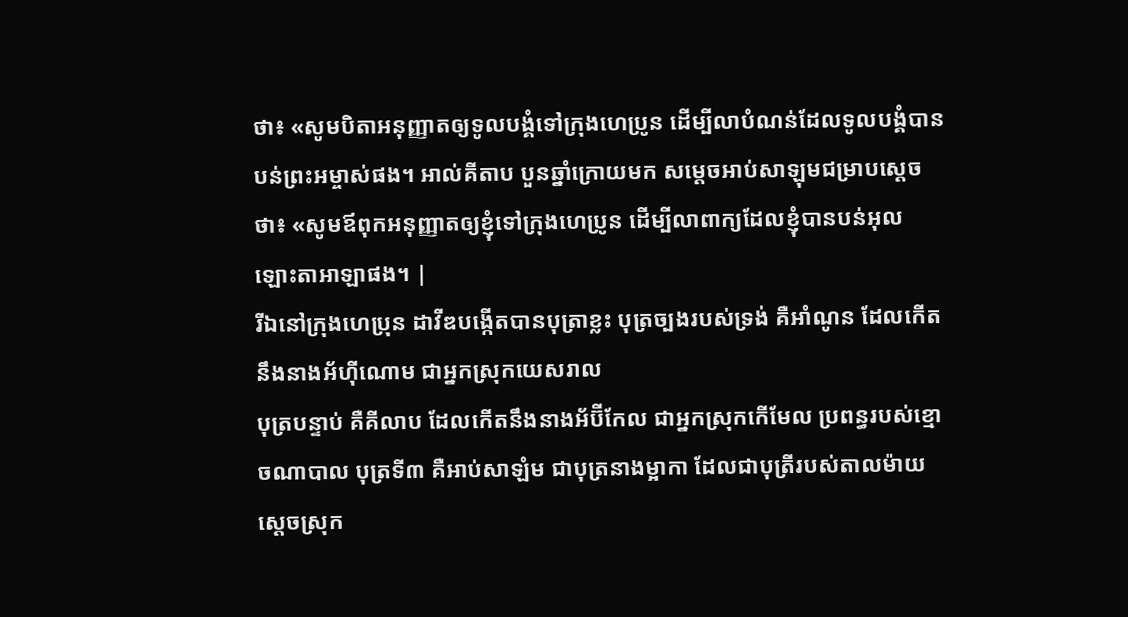ថា៖ «សូមបិតាអនុញ្ញាតឲ្យទូលបង្គំទៅក្រុងហេប្រូន ដើម្បីលាបំណន់ដែលទូលបង្គំបានបន់ព្រះអម្ចាស់ផង។ អាល់គីតាប បួនឆ្នាំក្រោយមក សម្តេចអាប់សាឡុមជម្រាបស្តេចថា៖ «សូមឪពុកអនុញ្ញាតឲ្យខ្ញុំទៅក្រុងហេប្រូន ដើម្បីលាពាក្យដែលខ្ញុំបានបន់អុលឡោះតាអាឡាផង។ |
រីឯនៅក្រុងហេប្រុន ដាវីឌបង្កើតបានបុត្រាខ្លះ បុត្រច្បងរបស់ទ្រង់ គឺអាំណូន ដែលកើតនឹងនាងអ័ហ៊ីណោម ជាអ្នកស្រុកយេសរាល
បុត្របន្ទាប់ គឺគីលាប ដែលកើតនឹងនាងអ័ប៊ីកែល ជាអ្នកស្រុកកើមែល ប្រពន្ធរបស់ខ្មោចណាបាល បុត្រទី៣ គឺអាប់សាឡំម ជាបុត្រនាងម្អាកា ដែលជាបុត្រីរបស់តាលម៉ាយ ស្តេចស្រុក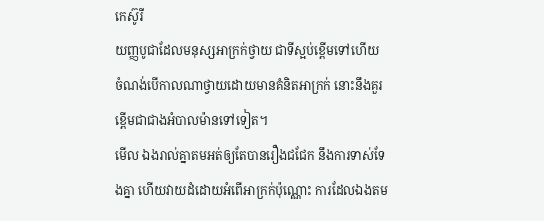កេស៊ូរី
យញ្ញបូជាដែលមនុស្សអាក្រក់ថ្វាយ ជាទីស្អប់ខ្ពើមទៅហើយ ចំណង់បើកាលណាថ្វាយដោយមានគំនិតអាក្រក់ នោះនឹងគួរខ្ពើមជាជាងអំបាលម៉ានទៅទៀត។
មើល ឯងរាល់គ្នាតមអត់ឲ្យតែបានរឿងជជែក នឹងការទាស់ទែងគ្នា ហើយវាយដំដោយអំពើអាក្រក់ប៉ុណ្ណោះ ការដែលឯងតម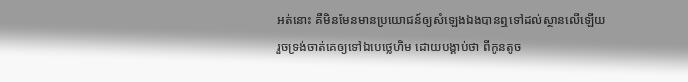អត់នោះ គឺមិនមែនមានប្រយោជន៍ឲ្យសំឡេងឯងបានឮទៅដល់ស្ថានលើឡើយ
រួចទ្រង់ចាត់គេឲ្យទៅឯបេថ្លេហិម ដោយបង្គាប់ថា ពីកូនតូច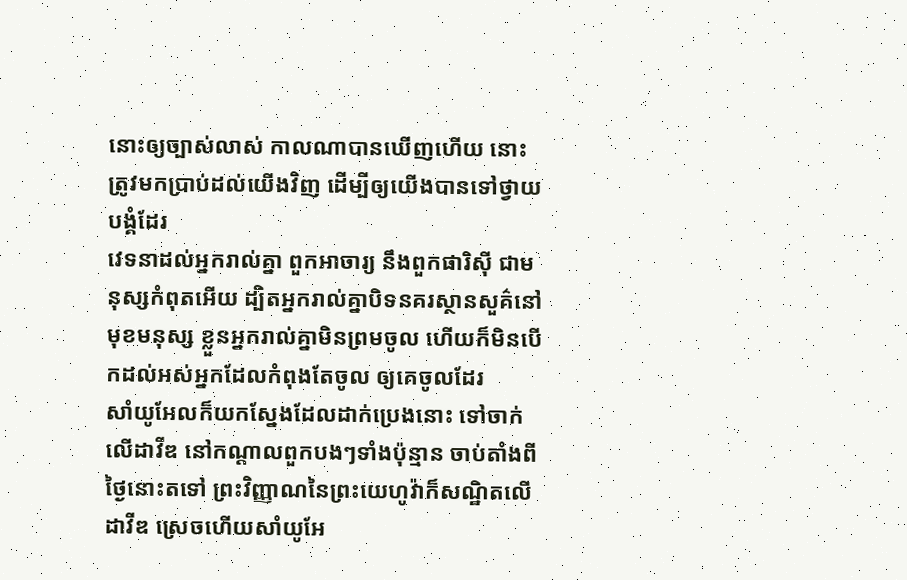នោះឲ្យច្បាស់លាស់ កាលណាបានឃើញហើយ នោះត្រូវមកប្រាប់ដល់យើងវិញ ដើម្បីឲ្យយើងបានទៅថ្វាយបង្គំដែរ
វេទនាដល់អ្នករាល់គ្នា ពួកអាចារ្យ នឹងពួកផារិស៊ី ជាមនុស្សកំពុតអើយ ដ្បិតអ្នករាល់គ្នាបិទនគរស្ថានសួគ៌នៅមុខមនុស្ស ខ្លួនអ្នករាល់គ្នាមិនព្រមចូល ហើយក៏មិនបើកដល់អស់អ្នកដែលកំពុងតែចូល ឲ្យគេចូលដែរ
សាំយូអែលក៏យកស្នែងដែលដាក់ប្រេងនោះ ទៅចាក់លើដាវីឌ នៅកណ្តាលពួកបងៗទាំងប៉ុន្មាន ចាប់តាំងពីថ្ងៃនោះតទៅ ព្រះវិញ្ញាណនៃព្រះយេហូវ៉ាក៏សណ្ឋិតលើដាវីឌ ស្រេចហើយសាំយូអែ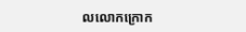លលោកក្រោក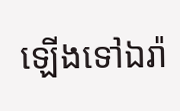ឡើងទៅឯរ៉ា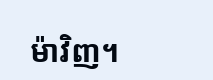ម៉ាវិញ។